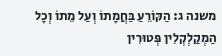משנה ג: הַקּוֹרֵעַ בַּחֲמָתוֹ וְעַל מֵתוֹ וְכָל הַמְקַלְקְלִין פְּטוּרִין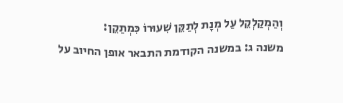וְהַמְקַלְקֵל עַל מְנָת לְתַקֵּן שִׁעוּרוֹ כִּמְתַקֵן:
משנה ג: במשנה הקודמת התבאר אופן החיוב על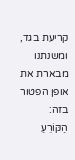קריעת בגד, ומשנתנו מבארת את אופן הפטור בזה:
הַקּוֹרֵעַ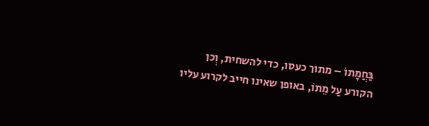בַּחֲמָתוֹ – מתוך כעסו, כדי להשחית, וְכן הקורע עַל מֵתוֹ, באופן שאינו חייב לקרוע עליו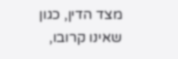מצד הדין, כגון שאינו קרובו,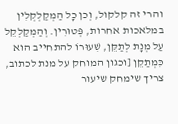והרי זה קלקול, וְכן כָל הַמְקַלְקְלִין במלאכות אחרות, פְּטוּרִין. וְהַמְקַלְקֵל עַל מְנָת לְתַקֵּן, שִׁעוּרוֹ להתחייב הוא כִּמְתַקֵן [וכגון המוחק על מנת לכתוב, צריך שימחק שיעור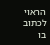הראוי לכתוב בו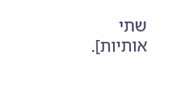שתי אותיות].